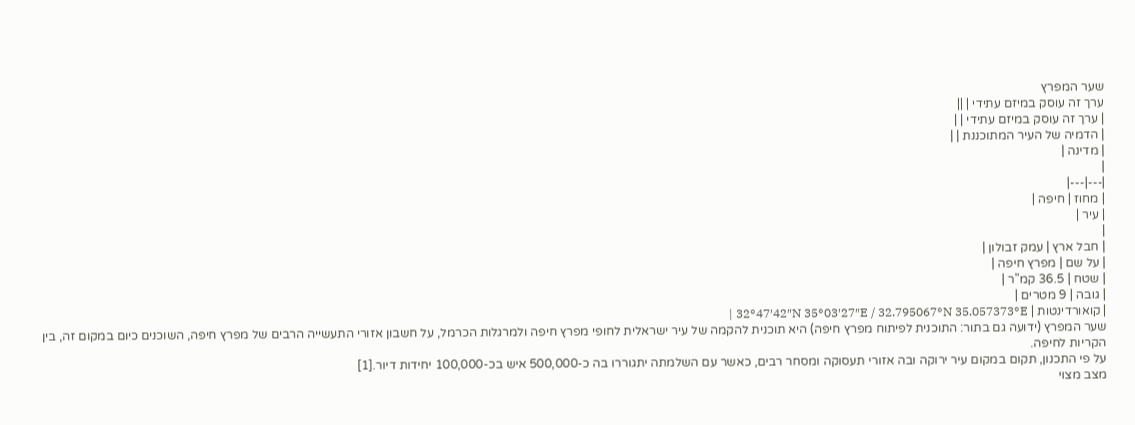שער המפרץ
ערך זה עוסק במיזם עתידי | ||
| ערך זה עוסק במיזם עתידי | |
| הדמיה של העיר המתוכננת | |
| מדינה |
|
|---|---|
| מחוז | חיפה |
| עיר |
|
| חבל ארץ | עמק זבולון |
| על שם | מפרץ חיפה |
| שטח | 36.5 קמ"ר |
| גובה | 9 מטרים |
| קואורדינטות | 32°47′42″N 35°03′27″E / 32.795067°N 35.057373°E |
שער המפרץ (ידועה גם בתור: התוכנית לפיתוח מפרץ חיפה) היא תוכנית להקמה של עיר ישראלית לחופי מפרץ חיפה ולמרגלות הכרמל, על חשבון אזורי התעשייה הרבים של מפרץ חיפה, השוכנים כיום במקום זה, בין הקריות לחיפה.
על פי התכנון, תקום במקום עיר ירוקה ובה אזורי תעסוקה ומסחר רבים, כאשר עם השלמתה יתגוררו בה כ-500,000 איש בכ-100,000 יחידות דיור.[1]
מצב מצוי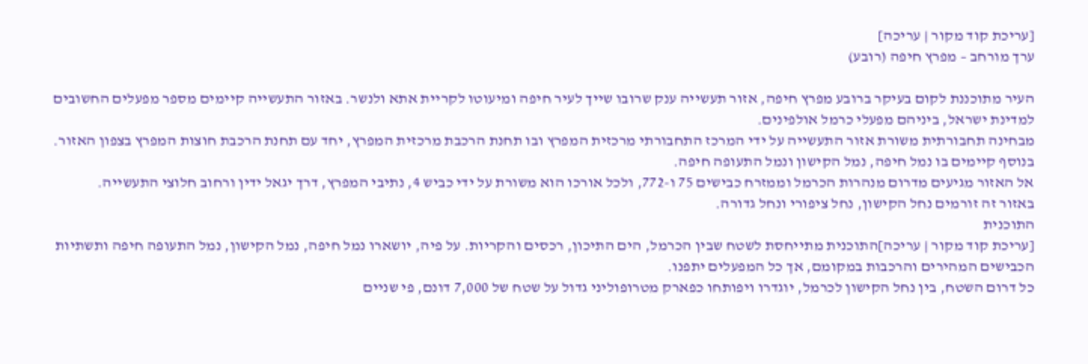[עריכת קוד מקור | עריכה]
ערך מורחב – מפרץ חיפה (רובע)

העיר מתוכננת לקום בעיקר ברובע מפרץ חיפה, אזור תעשייה ענק שרובו שייך לעיר חיפה ומיעוטו לקריית אתא ולנשר. באזור התעשייה קיימים מספר מפעלים החשובים למדינת ישראל, ביניהם מפעלי כרמל אולפינים.
מבחינה תחבורתית משורת אזור התעשייה על ידי המרכז התחבורתי מרכזית המפרץ ובו תחנת הרכבת מרכזית המפרץ, יחד עם תחנת הרכבת חוצות המפרץ בצפון האזור. בנוסף קיימים בו נמל חיפה, נמל הקישון ונמל התעופה חיפה.
אל האזור מגיעים מדרום מנהרות הכרמל וממזרח כבישים 75 ו-772, ולכל אורכו הוא משורת על ידי כביש 4, נתיבי המפרץ, דרך יגאל ידין ורחוב חלוצי התעשייה.
באזור זה זורמים נחל הקישון, נחל ציפורי ונחל גדורה.
התוכנית
[עריכת קוד מקור | עריכה]התוכנית מתייחסת לשטח שבין הכרמל, הים התיכון, רכסים והקריות. על פיה, יושארו נמל חיפה, נמל הקישון, נמל התעופה חיפה ותשתיות הכבישים המהירים והרכבות במקומם, אך כל המפעלים יתפנו.
כל דרום השטח, בין נחל הקישון לכרמל, יוגדרו ויפותחו כפארק מטרופוליני גדול על שטח של 7,000 דונם, פי שניים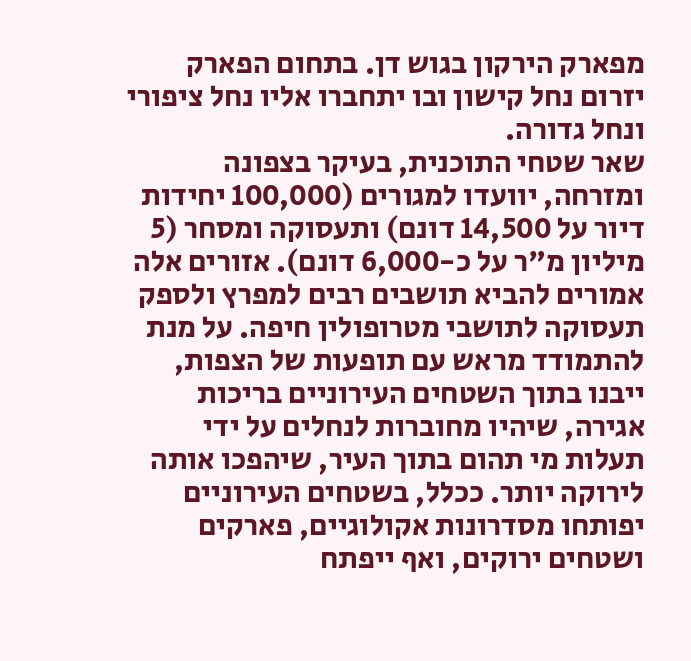מפארק הירקון בגוש דן. בתחום הפארק יזרום נחל קישון ובו יתחברו אליו נחל ציפורי ונחל גדורה.
שאר שטחי התוכנית, בעיקר בצפונה ומזרחה, יוועדו למגורים (100,000 יחידות דיור על 14,500 דונם) ותעסוקה ומסחר (5 מיליון מ"ר על כ-6,000 דונם). אזורים אלה אמורים להביא תושבים רבים למפרץ ולספק תעסוקה לתושבי מטרופולין חיפה. על מנת להתמודד מראש עם תופעות של הצפות, ייבנו בתוך השטחים העירוניים בריכות אגירה, שיהיו מחוברות לנחלים על ידי תעלות מי תהום בתוך העיר, שיהפכו אותה לירוקה יותר. ככלל, בשטחים העירוניים יפותחו מסדרונות אקולוגיים, פארקים ושטחים ירוקים, ואף ייפתח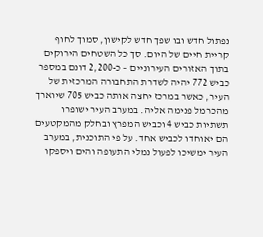נפתול חדש ובו שפך חדש לקישון, סמוך לחוף קריית חיים של היום. סך כל השטחים הירוקים בתוך האזורים העירוניים – כ-2,200 דונם במספר
כביש 772 יהיה לשדרת התחבורה המרכזית של העיר, כאשר במרכז יחצה אותה כביש 705 שיוארך מהכרמל פנימה אליה. במערב העיר ישופרו תשתיות כביש 4 וכביש המפרץ ובחלק מהמקטעים הם יאוחדו לכביש אחד. על פי התוכנית, במערב העיר ימשיכו לפעול נמלי התעופה והים ויספקו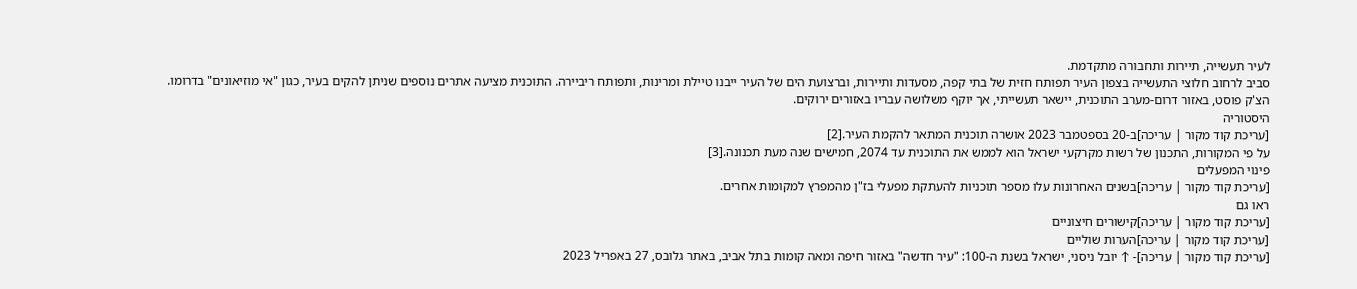לעיר תעשייה, תיירות ותחבורה מתקדמת.
סביב לרחוב חלוצי התעשייה בצפון העיר תפותח חזית של בתי קפה, מסעדות ותיירות, וברצועת הים של העיר ייבנו טיילת ומרינות, ותפותח ריביירה. התוכנית מציעה אתרים נוספים שניתן להקים בעיר, כגון "אי מוזיאונים" בדרומו.
הצ'ק פוסט, באזור דרום-מערב התוכנית, יישאר תעשייתי, אך יוקף משלושה עבריו באזורים ירוקים.
היסטוריה
[עריכת קוד מקור | עריכה]ב-20 בספטמבר 2023 אושרה תוכנית המתאר להקמת העיר.[2]
על פי המקורות, התכנון של רשות מקרקעי ישראל הוא לממש את התוכנית עד 2074, חמישים שנה מעת תכנונה.[3]
פינוי המפעלים
[עריכת קוד מקור | עריכה]בשנים האחרונות עלו מספר תוכניות להעתקת מפעלי בז"ן מהמפרץ למקומות אחרים.
ראו גם
[עריכת קוד מקור | עריכה]קישורים חיצוניים
[עריכת קוד מקור | עריכה]הערות שוליים
[עריכת קוד מקור | עריכה]- ↑ יובל ניסני, ישראל בשנת ה-100: "עיר חדשה" באזור חיפה ומאה קומות בתל אביב, באתר גלובס, 27 באפריל 2023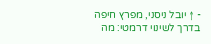- ↑ יובל ניסני, מפרץ חיפה בדרך לשינוי דרמטי: מה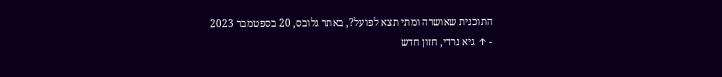התוכנית שאושרה ומתי תצא לפועל?, באתר גלובס, 20 בספטמבר 2023
- ↑ גיא נרדי, חזון חדש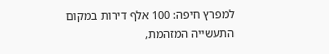למפרץ חיפה: 100 אלף דירות במקום התעשייה המזהמת,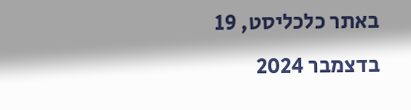באתר כלכליסט, 19 בדצמבר 2024